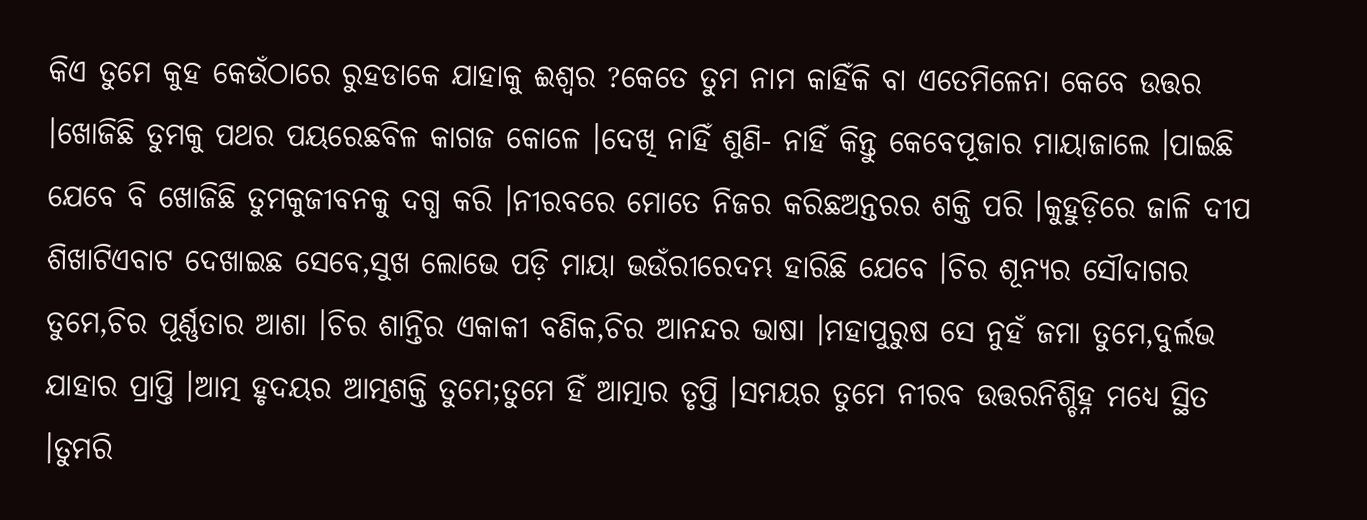କିଏ ତୁମେ କୁହ କେଉଁଠାରେ ରୁହଡାକେ ଯାହାକୁ ଈଶ୍ଵର ?କେତେ ତୁମ ନାମ କାହିଁକି ବା ଏତେମିଳେନା କେବେ ଉତ୍ତର ।ଖୋଜିଛି ତୁମକୁ ପଥର ପୟରେଛବିଳ କାଗଜ କୋଳେ ।ଦେଖି ନାହିଁ ଶୁଣି- ନାହିଁ କିନ୍ତୁ କେବେପୂଜାର ମାୟାଜାଲେ ।ପାଇଛି ଯେବେ ବି ଖୋଜିଛି ତୁମକୁଜୀବନକୁ ଦଗ୍ଧ କରି ।ନୀରବରେ ମୋତେ ନିଜର କରିଛଅନ୍ତରର ଶକ୍ତି ପରି ।କୁହୁଡ଼ିରେ ଜାଳି ଦୀପ ଶିଖାଟିଏବାଟ ଦେଖାଇଛ ସେବେ,ସୁଖ ଲୋଭେ ପଡ଼ି ମାୟା ଭଉଁରୀରେଦମ୍ଭ ହାରିଛି ଯେବେ ।ଚିର ଶୂନ୍ୟର ସୌଦାଗର ତୁମେ,ଚିର ପୂର୍ଣ୍ଣତାର ଆଶା ।ଚିର ଶାନ୍ତିର ଏକାକୀ ବଣିକ,ଚିର ଆନନ୍ଦର ଭାଷା ।ମହାପୁରୁଷ ସେ ନୁହଁ ଜମା ତୁମେ,ଦୁର୍ଲଭ ଯାହାର ପ୍ରାପ୍ତି ।ଆତ୍ମ ହୃଦୟର ଆତ୍ମଶକ୍ତି ତୁମେ;ତୁମେ ହିଁ ଆତ୍ମାର ତୃପ୍ତି ।ସମୟର ତୁମେ ନୀରବ ଉତ୍ତରନିଶ୍ଚିହ୍ନ ମଧ୍ୟେ ସ୍ଥିତ ।ତୁମରି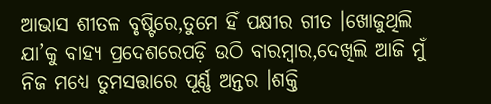ଆଭାସ ଶୀତଳ ବୃଷ୍ଟିରେ,ତୁମେ ହିଁ ପକ୍ଷୀର ଗୀତ ।ଖୋଜୁଥିଲି ଯା’କୁ ବାହ୍ୟ ପ୍ରଦେଶରେପଡ଼ି ଉଠି ବାରମ୍ବାର,ଦେଖିଲି ଆଜି ମୁଁ ନିଜ ମଧ୍ୟେ ତୁମସତ୍ତାରେ ପୂର୍ଣ୍ଣ ଅନ୍ତର ।ଶକ୍ତି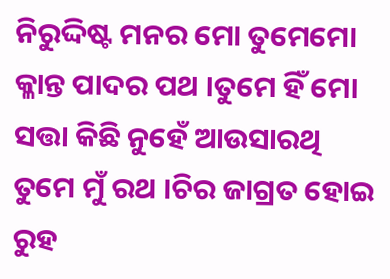ନିରୁଦ୍ଦିଷ୍ଟ ମନର ମୋ ତୁମେମୋ କ୍ଳାନ୍ତ ପାଦର ପଥ ।ତୁମେ ହିଁ ମୋ ସତ୍ତା କିଛି ନୁହେଁ ଆଉସାରଥି ତୁମେ ମୁଁ ରଥ ।ଚିର ଜାଗ୍ରତ ହୋଇ ରୁହ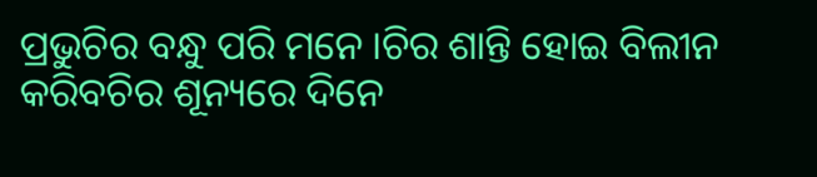ପ୍ରଭୁଚିର ବନ୍ଧୁ ପରି ମନେ ।ଚିର ଶାନ୍ତି ହୋଇ ବିଲୀନ କରିବଚିର ଶୂନ୍ୟରେ ଦିନେ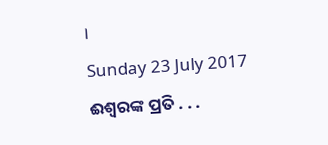।
Sunday 23 July 2017
ଈଶ୍ଵରଙ୍କ ପ୍ରତି . . .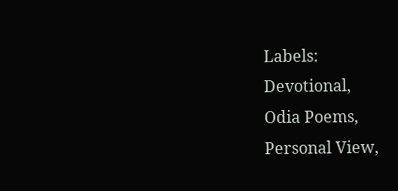Labels:
Devotional,
Odia Poems,
Personal View,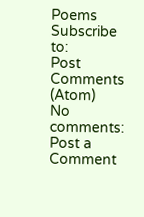Poems
Subscribe to:
Post Comments (Atom)
No comments:
Post a Comment